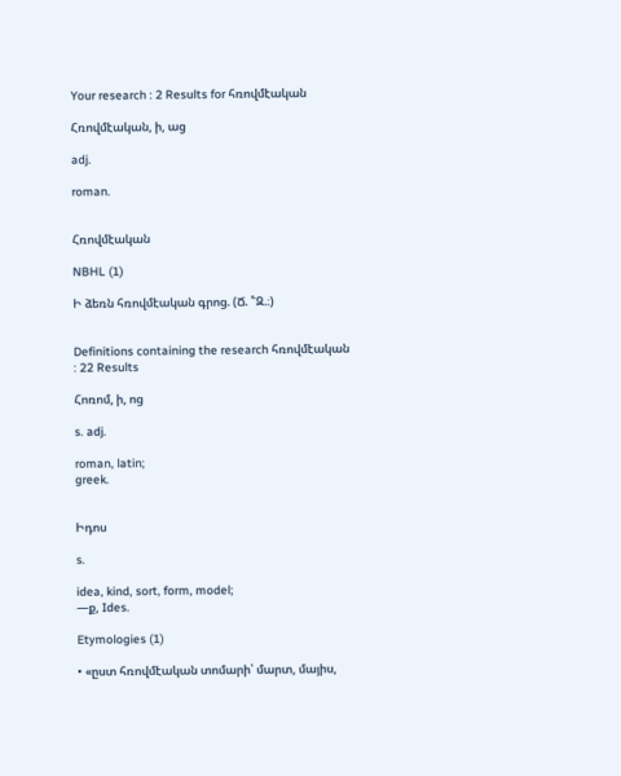Your research : 2 Results for հռովմէական

Հռովմէական, ի, աց

adj.

roman.


Հռովմէական

NBHL (1)

Ի ձեռն հռովմէական գրոց. (Ճ. ՟Զ.։)


Definitions containing the research հռովմէական : 22 Results

Հոռոմ, ի, ոց

s. adj.

roman, latin;
greek.


Իդոս

s.

idea, kind, sort, form, model;
—ք, Ides.

Etymologies (1)

• «ըստ հռովմէական տոմարի՝ մարտ, մայիս,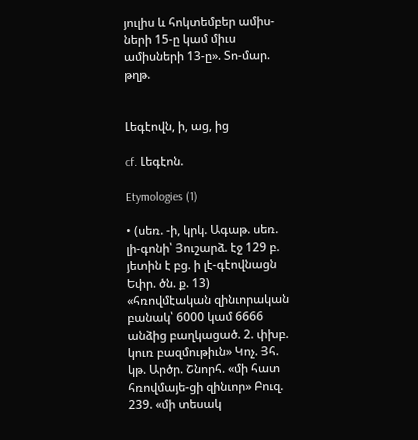յուլիս և հոկտեմբեր ամիս-ների 15-ը կամ միւս ամիսների 13-ը». Տո-մար. թղթ.


Լեգէովն, ի, աց, ից

cf. Լեգէոն.

Etymologies (1)

• (սեռ. -ի, կրկ. Ագաթ. սեռ. լի-գոնի՝ Յուշարձ. էջ 129 բ. յետին է բց. ի լէ-գէովնացն Եփր. ծն. ք. 13) «հռովմէական զինւորական բանակ՝ 6000 կամ 6666 անձից բաղկացած. 2. փխբ. կուռ բազմութիւն» Կոչ. Յհ. կթ. Արծր. Շնորհ. «մի հատ հռովմայե-ցի զինւոր» Բուզ. 239. «մի տեսակ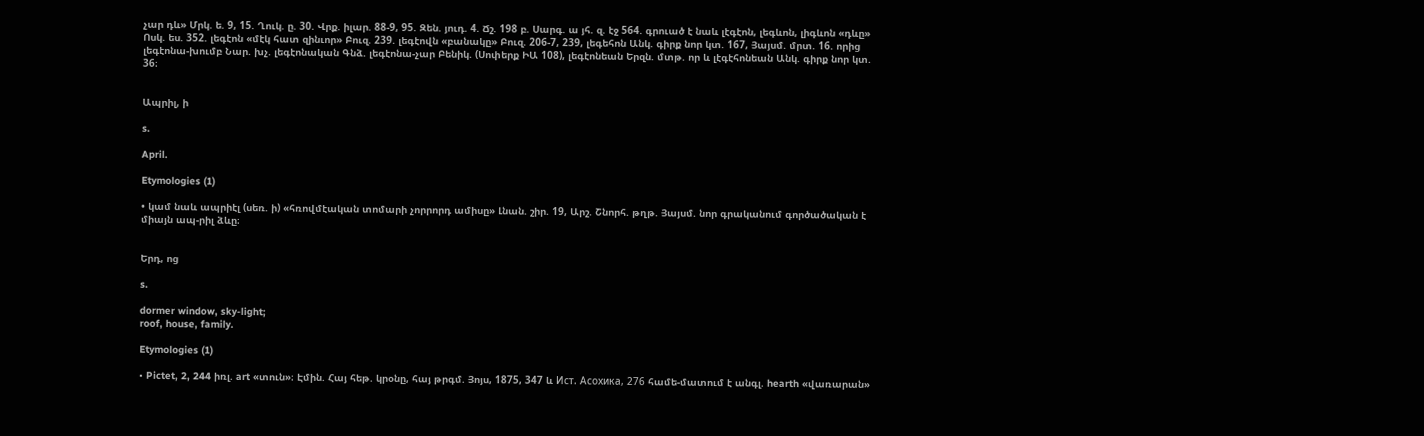չար դև» Մրկ. ե. 9, 15. Ղուկ. ը. 30. Վրք. իլար. 88-9, 95. Զեն. յուդ. 4. Ճշ. 198 բ. Սարգ. ա յհ. զ. էջ 564. գրուած է նաև լէգէոն, լեգևոն, լիգևոն «դևը» Ոսկ. ես. 352. լեգէոն «մէկ հատ զինւոր» Բուզ. 239. լեգէովն «բանակը» Բուզ. 206-7, 239, լեգեհոն Անկ. գիրք նոր կտ. 167, Յայսմ. մրտ. 16. որից լեգէոնա-խումբ Նար. խչ. լեգէոնական Գնձ. լեգէոնա-չար Բենիկ. (Սոփերք ԻԱ 108), լեգէոնեան Երզն. մտթ. որ և լէգէհոնեան Անկ. գիրք նոր կտ. 36։


Ապրիլ, ի

s.

April.

Etymologies (1)

• կամ նաև ապրիէլ (սեռ. ի) «հռովմէական տոմարի չորրորդ ամիսը» Լնան. շիր. 19, Արշ. Շնորհ. թղթ. Յայսմ. նոր գրականում գործածական է միայն ապ-րիլ ձևը։


Երդ, ոց

s.

dormer window, sky-light;
roof, house, family.

Etymologies (1)

• Pictet, 2, 244 իռլ. art «տուն»։ Էմին. Հայ հեթ. կրօնը, հայ թրգմ. Յոյս, 1875, 347 և Ист. Aсoxикa, 276 համե-մատում է անգլ. hearth «վառարան»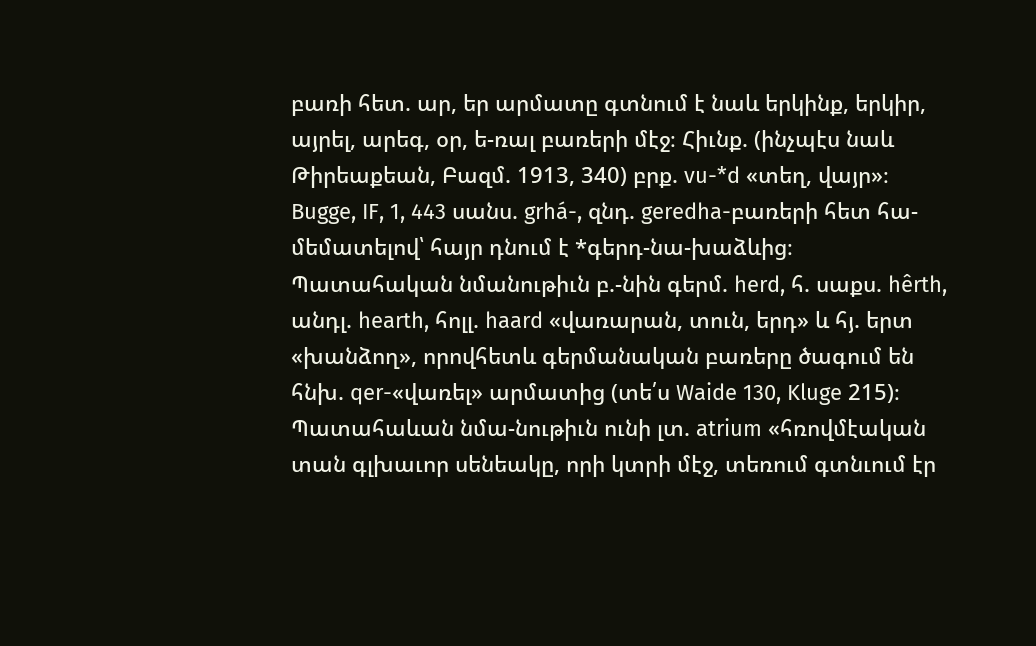բառի հետ. ար, եր արմատը գտնում է նաև երկինք, երկիր, այրել, արեգ, օր, ե-ռալ բառերի մէջ։ Հիւնք. (ինչպէս նաև Թիրեաքեան, Բազմ. 1913, 340) բրք. vu-*d «տեղ, վայր»։ Bugge, IF, 1, 443 սանս. grhá-, զնդ. geredha-բառերի հետ հա-մեմատելով՝ հայր դնում է *գերդ-նա-խաձևից։ Պատահական նմանութիւն բ.-նին գերմ. herd, հ. սաքս. hêrth, անդլ. hearth, հոլլ. haard «վառարան, տուն, երդ» և հյ. երտ «խանձող», որովհետև գերմանական բառերը ծագում են հնխ. qer-«վառել» արմատից (տե՛ս Waide 130, Kluge 215)։ Պատահաևան նմա-նութիւն ունի լտ. atrium «հռովմէական տան գլխաւոր սենեակը, որի կտրի մէջ, տեռում գտնւում էր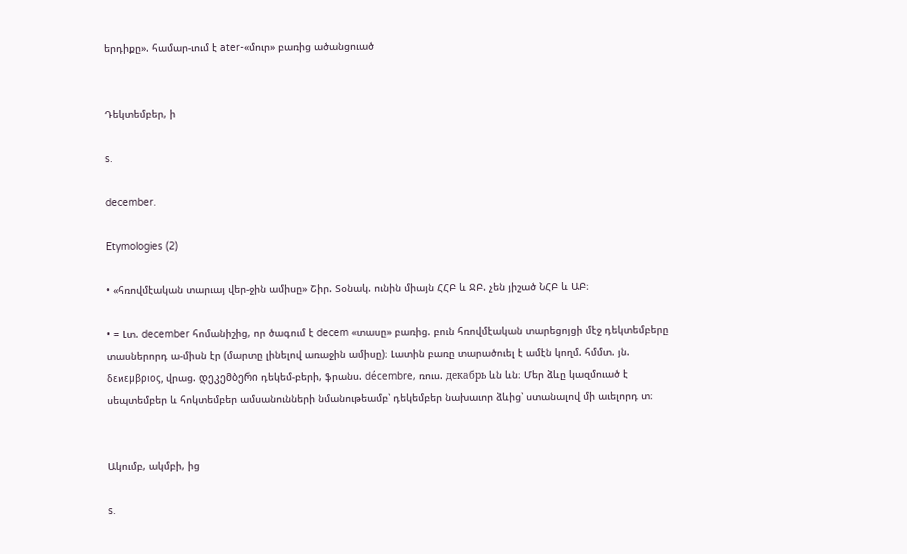երդիքը». համար-ւում է ater-«մուր» բառից ածանցուած


Դեկտեմբեր, ի

s.

december.

Etymologies (2)

• «հռովմէական տարւայ վեր-ջին ամիսը» Շիր. Տօնակ. ունին միայն ՀՀԲ և ՋԲ. չեն յիշած ՆՀԲ և ԱԲ։

• = Լտ. december հոմանիշից, որ ծագում է decem «տասը» բառից. բուն հռովմէական տարեցոյցի մէջ դեկտեմբերը տասներորդ ա-միսն էր (մարտը լինելով առաջին ամիսը)։ Լատին բառը տարածուել է ամէն կողմ. հմմտ. յն. δεϰεμβριος, վրաց. დეკემბერი դեկեմ-բերի, ֆրանս. décembre, ռուս. дeкабрь ևն ևն։ Մեր ձևը կազմուած է սեպտեմբեր և հոկտեմբեր ամսանունների նմանութեամբ՝ դեկեմբեր նախաւոր ձևից՝ ստանալով մի աւելորդ տ։


Ակումբ, ակմբի, ից

s.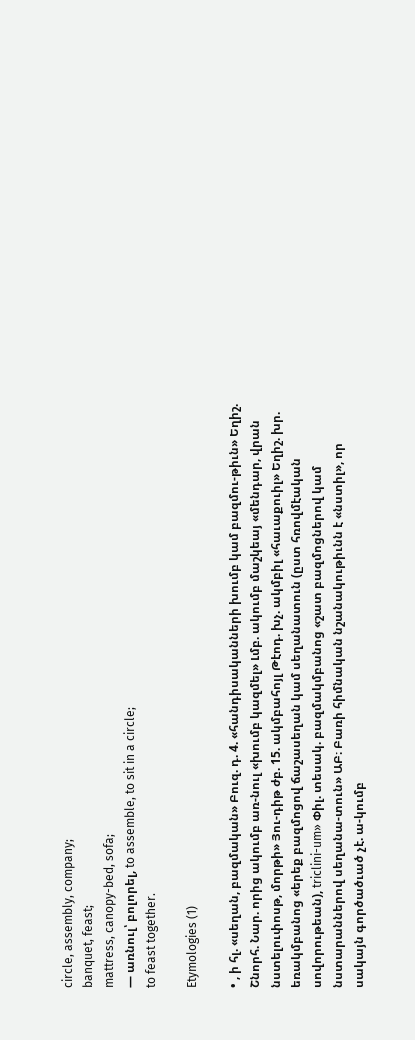circle, assembly, company;
banquet, feast;
mattress, canopy-bed, sofa;
— առնուլ՝ բոլորել, to assemble, to sit in a circle;
to feast together.

Etymologies (1)

• , ի հլ. «սեղան, բազմական» Բուզ. դ. 4. «հանդիսականների խումբ կամ բազմու-թիւն» Եղիշ. Շնորհ. Նար. որից ակումբ առ-նուլ «խումբ կազմել» Լմբ. ակումբ մաշկեայ «մենդար, վրան նստելուփոսթ, մորթի» Յու-դիթ ժբ. 15. ակմբահոյլ Թէոդ. խչ. ակմբիլ «հաւաքուիլ» Եղիշ. խր. եռակմբանոց «երեք բազմոցով ճաշասեղան կամ սեղանատուն (ըստ հռովմէական սովորութեան), triclini-um» Փիլ. տեսակ. բազմակմբանոց «շատ բազմոցներով կամ նստարաններով սեղանա-տուն» ԱԲ։ Բառի հիմնական նշանակութիւնն է «նստիլ», որ սակայն գործածւած չէ. ա-կումբ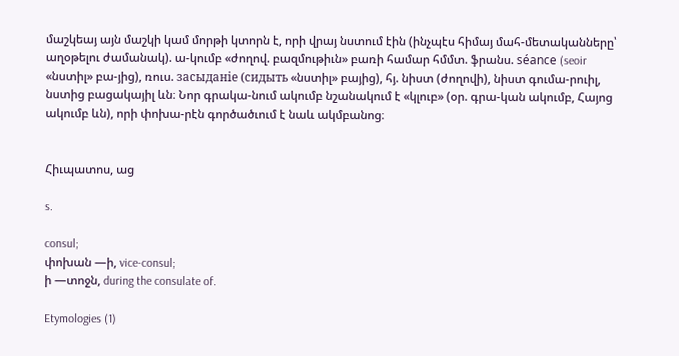մաշկեայ այն մաշկի կամ մորթի կտորն է, որի վրայ նստում էին (ինչպէս հիմայ մահ-մետականները՝ աղօթելու ժամանակ). ա-կումբ «ժողով. բազմութիւն» բառի համար հմմտ. ֆրանս. séance (seoir «նստիլ» բա-յից), ռուս. заcыданie (cидыть «նստիլ» բայից), հյ. նիստ (ժողովի), նիստ գումա-րուիլ, նստից բացակայիլ ևն։ Նոր գրակա-նում ակումբ նշանակում է «կլուբ» (օր. գրա-կան ակումբ, Հայոց ակումբ ևն), որի փոխա-րէն գործածւում է նաև ակմբանոց։


Հիւպատոս, աց

s.

consul;
փոխան —ի, vice-consul;
ի —տոջն, during the consulate of.

Etymologies (1)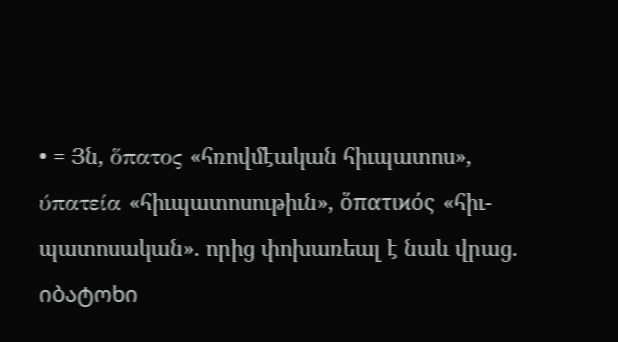• = Յն, ὅπατος «հռովմէական հիւպատոս», ύπατεία «հիւպատոսութիւն», ὅπατιϰός «հիւ-պատոսական». որից փոխառեալ է նաև վրաց. იბატოხი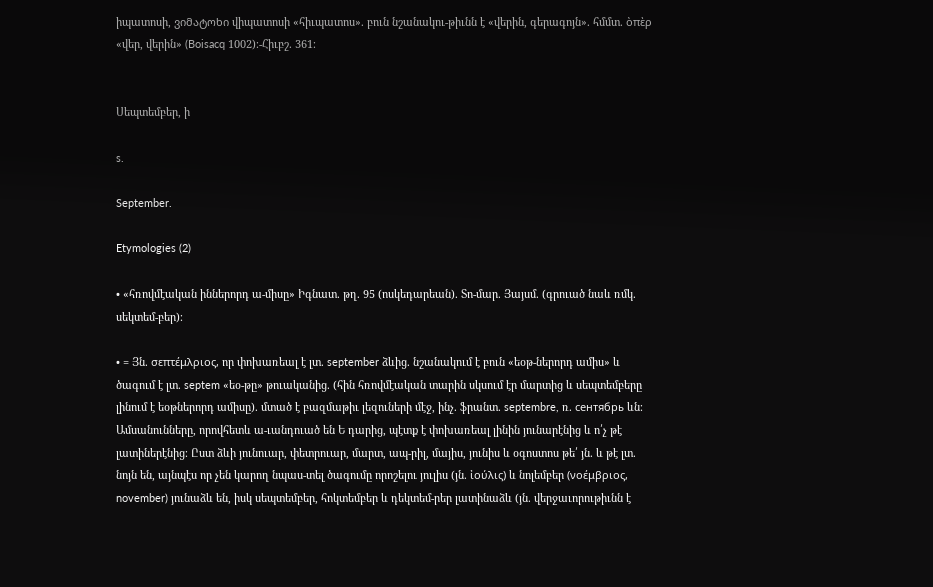իպատոսի, ვიმატოხი վիպատոսի «հիւպատոս». բուն նշանակու-թիւնն է «վերին, գերագոյն». հմմտ. ὸπὲρ «վեր, վերին» (Boisacq 1002)։-Հիւբշ. 361։


Սեպտեմբեր, ի

s.

September.

Etymologies (2)

• «հռովմէական իններորդ ա-միսը» Իգնատ. թղ. 95 (ոսկեդարեան). Տո-մար. Յայսմ. (գրուած նաև ռմկ. սեկտեմ-բեր)։

• = Յն. σεπτέμλριος, որ փոխառեալ է լտ. september ձևից. նշանակում է բուն «եօթ-ներորդ ամիս» և ծագում է լտ. septem «եօ-թը» թուականից. (հին հռովմէական տարին սկսում էր մարտից և սեպտեմբերը լինում է եօթներորդ ամիսը). մտած է բազմաթիւ լեզուների մէջ, ինչ. ֆրանտ. septembre, ռ. ceнтябрь ևն։ Ամսանունները, որովհետև ա-ւանդուած են Ե դարից, պէտք է փոխառեալ լինին յունարէնից և ո՛չ թէ լատիներէնից։ Ըստ ձևի յունուար, փետրուար, մարտ, ապ-րիլ, մայիս, յունիս և օգոստոս թե՛ յն. և թէ լտ. նոյն են, այնպէս որ չեն կարող նպաս-տել ծագումը որոշելու յուլիս (յն. ἰούλις) և նոլեմբեր (νοέμβριος, november) յունաձև են, իսկ սեպտեմբեր, հոկտեմբեր և դեկտեմ-րեր լատինաձև (յն. վերջաւորութիւնն է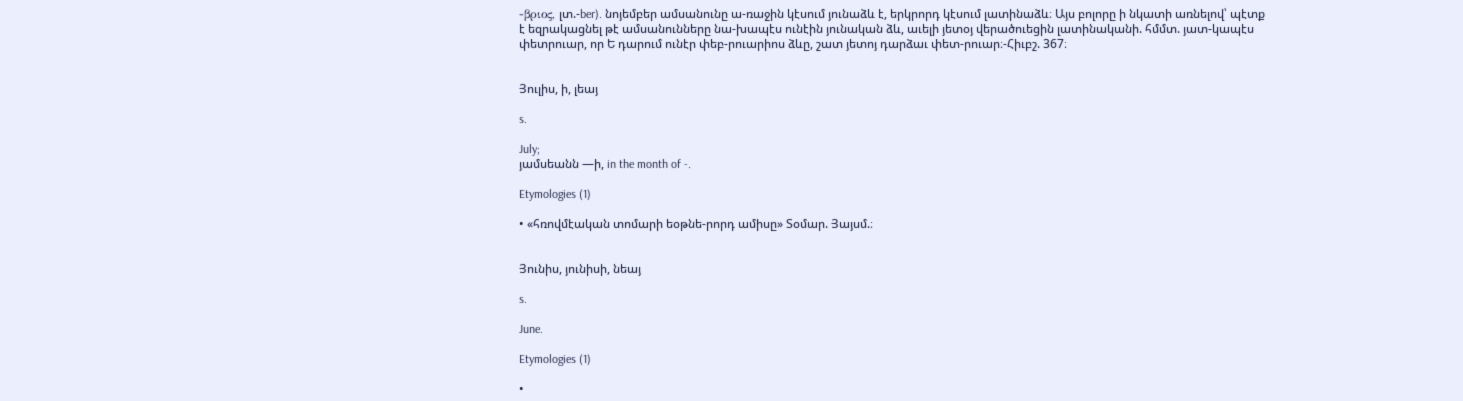-βριος, լտ.-ber). նոյեմբեր ամսանունը ա-ռաջին կէսում յունաձև է, երկրորդ կէսում լատինաձև։ Այս բոլորը ի նկատի առնելով՝ պէտք է եզրակացնել թէ ամսանունները նա-խապէս ունէին յունական ձև, աւելի յետօյ վերածուեցին լատինականի. հմմտ. յատ-կապէս փետրուար, որ Ե դարում ունէր փեբ-րուարիոս ձևը, շատ յետոյ դարձաւ փետ-րուար։-Հիւբշ. 367։


Յուլիս, ի, լեայ

s.

July;
յամսեանն —ի, in the month of -.

Etymologies (1)

• «հռովմէական տոմարի եօթնե-րորդ ամիսը» Տօմար. Յայսմ.։


Յունիս, յունիսի, նեայ

s.

June.

Etymologies (1)

•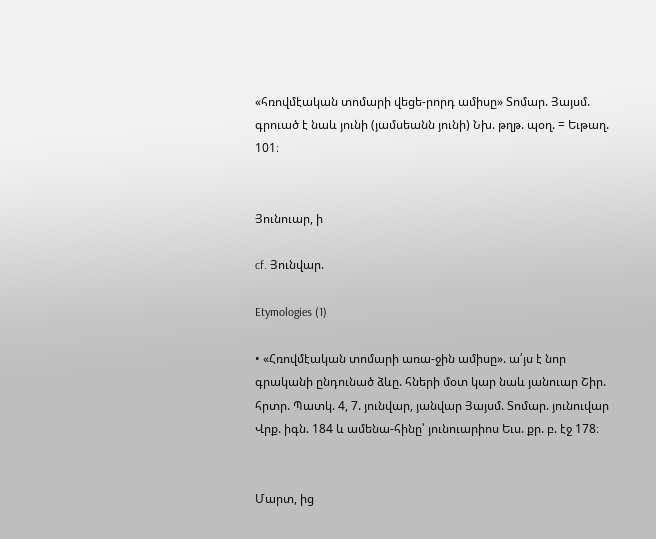«հռովմէական տոմարի վեցե-րորդ ամիսը» Տոմար. Յայսմ. գրուած է նաև յունի (յամսեանն յունի) Նխ. թղթ. պօղ. = Եւթաղ. 101։


Յունուար, ի

cf. Յունվար.

Etymologies (1)

• «Հռովմէական տոմարի առա-ջին ամիսը». ա՛յս է նոր գրականի ընդունած ձևը. հների մօտ կար նաև յանուար Շիր. հրտր. Պատկ. 4, 7. յունվար, յանվար Յայսմ. Տոմար. յունուվար Վրք. իգն. 184 և ամենա-հինը՝ յունուարիոս Եւս. քր. բ. էջ 178։


Մարտ, ից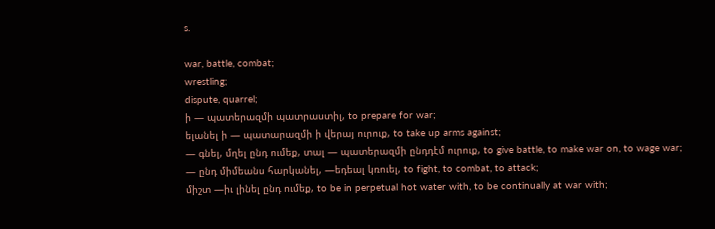s.

war, battle, combat;
wrestling;
dispute, quarrel;
ի — պատերազմի պատրաստիլ, to prepare for war;
ելանել ի — պատարազմի ի վերայ ուրուք, to take up arms against;
— գնել, մղել ընդ ումեք, տալ — պատերազմի ընդդէմ ուրուք, to give battle, to make war on, to wage war;
— ընդ միմեանս հարկանել, —եդեալ կռուել, to fight, to combat, to attack;
միշտ —իւ լինել ընդ ումեք, to be in perpetual hot water with, to be continually at war with;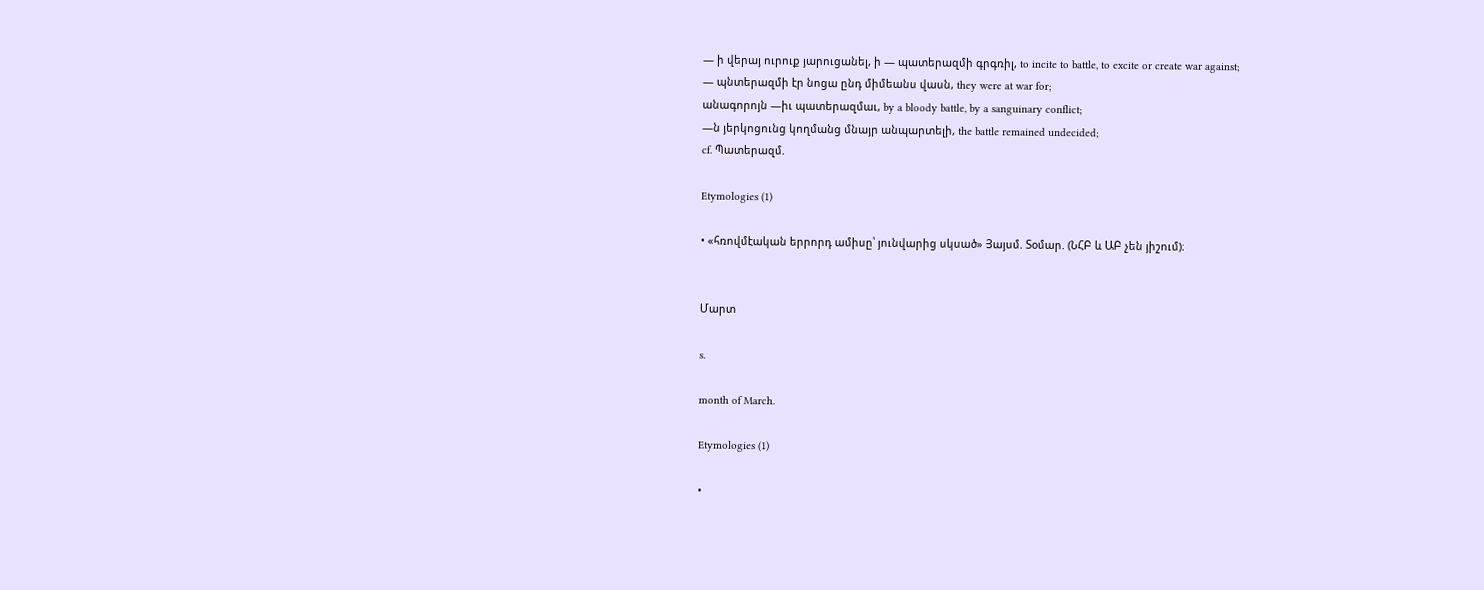— ի վերայ ուրուք յարուցանել, ի — պատերազմի գրգռիլ, to incite to battle, to excite or create war against;
— պնտերազմի էր նոցա ընդ միմեանս վասն, they were at war for;
անագորոյն —իւ պատերազմաւ, by a bloody battle, by a sanguinary conflict;
—ն յերկոցունց կողմանց մնայր անպարտելի, the battle remained undecided;
cf. Պատերազմ.

Etymologies (1)

• «հռովմէական երրորդ ամիսը՝ յունվարից սկսած» Յայսմ. Տօմար. (ՆՀԲ և ԱԲ չեն յիշում)։


Մարտ

s.

month of March.

Etymologies (1)

•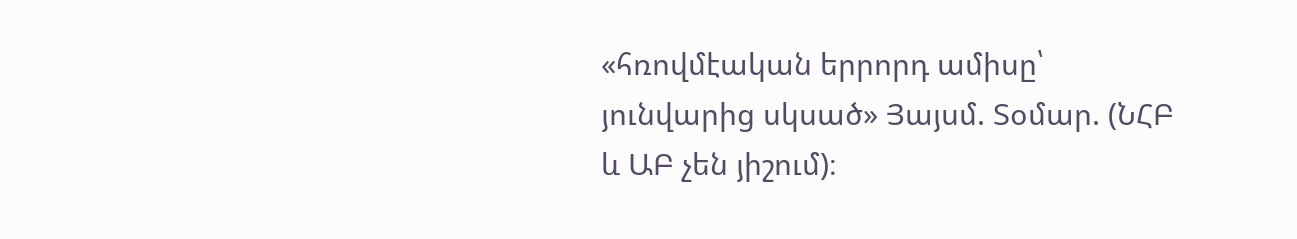«հռովմէական երրորդ ամիսը՝ յունվարից սկսած» Յայսմ. Տօմար. (ՆՀԲ և ԱԲ չեն յիշում)։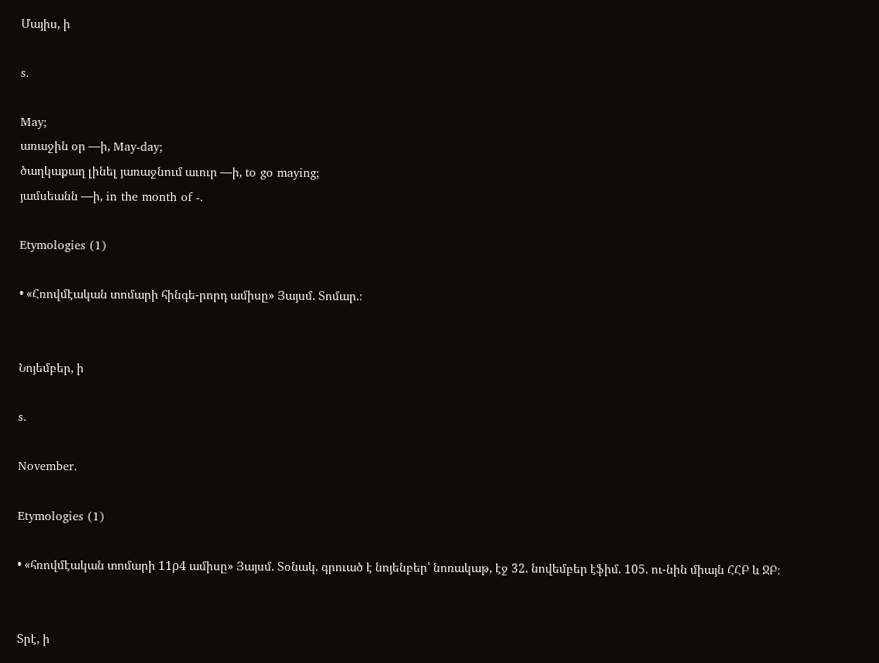Մայիս, ի

s.

May;
առաջին օր —ի, May-day;
ծաղկաքաղ լինել յառաջնում աւուր —ի, to go maying;
յամսեանն —ի, in the month of -.

Etymologies (1)

• «Հռովմէական տոմարի հինգե-րորդ ամիսը» Յայսմ. Տոմար.։


Նոյեմբեր, ի

s.

November.

Etymologies (1)

• «հռովմէական տոմարի 11ρ4 ամիսը» Յայսմ. Տօնակ. գրուած է նոյենբեր՝ նոռակաթ, էջ 32. նովեմբեր էֆիմ. 105. ու-նին միայն ՀՀԲ և ՋԲ։


Տրէ, ի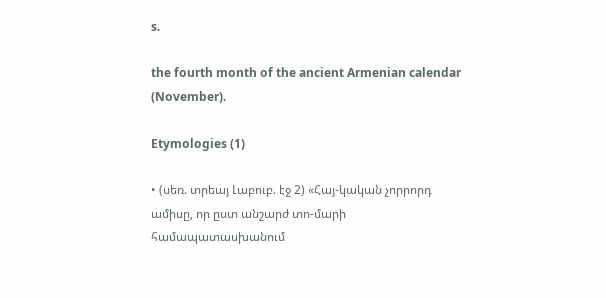s.

the fourth month of the ancient Armenian calendar (November).

Etymologies (1)

• (սեռ. տրեայ Լաբուբ. էջ 2) «Հայ-կական չորրորդ ամիսը, որ ըստ անշարժ տո-մարի համապատասխանում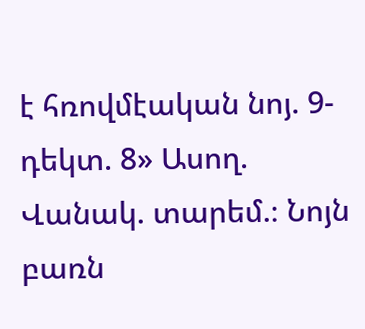է հռովմէական նոյ. 9-դեկտ. 8» Ասող. Վանակ. տարեմ.։ Նոյն բառն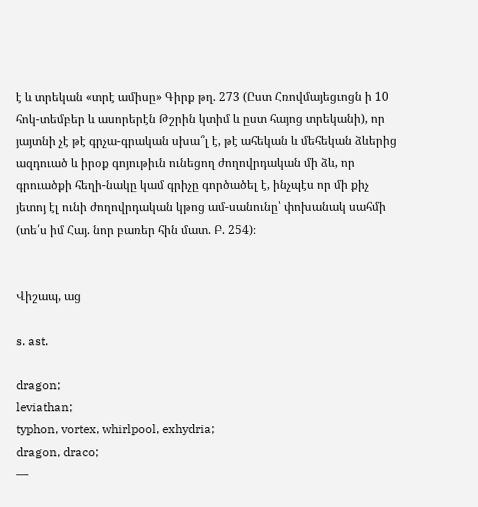է և տրեկան «տրէ ամիսը» Գիրք թղ. 273 (Ըստ Հռովմայեցւոցն ի 10 հոկ-տեմբեր և ասորերէն Թշրին կտիմ և ըստ հայոց տրեկանի), որ յայտնի չէ թէ գրչա-գրական սխա՞լ է, թէ ահեկան և մեհեկան ձևերից ազդուած և իրօք գոյութիւն ունեցող ժողովրդական մի ձև, որ գրուածքի հեղի-նակը կամ գրիչը գործածել է, ինչպէս որ մի քիչ յետոյ էլ ունի ժողովրդական կթոց ամ-սանունը՝ փոխանակ սահմի (տե՛ս իմ Հայ. նոր բառեր հին մատ. Բ. 254)։


Վիշապ, աց

s. ast.

dragon;
leviathan;
typhon, vortex, whirlpool, exhydria;
dragon, draco;
—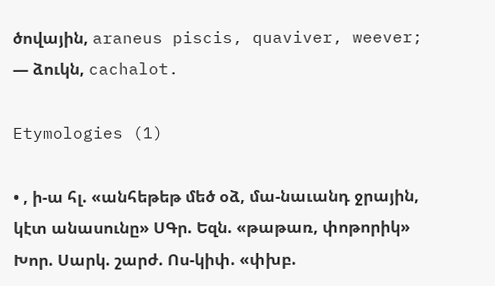ծովային, araneus piscis, quaviver, weever;
— ձուկն, cachalot.

Etymologies (1)

• , ի-ա հլ. «անհեթեթ մեծ օձ, մա-նաւանդ ջրային, կէտ անասունը» ՍԳր. Եզն. «թաթառ, փոթորիկ» Խոր. Սարկ. շարժ. Ոս-կիփ. «փխբ.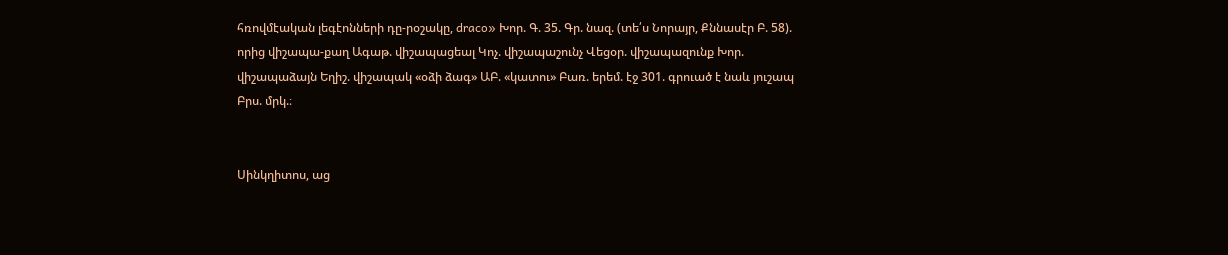հռովմէական լեգէոնների դը-րօշակը, draco» Խոր. Գ. 35. Գր. նազ. (տե՛ս Նորայր, Քննասէր Բ. 58). որից վիշապա-քաղ Ագաթ. վիշապացեալ Կոչ. վիշապաշունչ Վեցօր. վիշապազունք Խոր. վիշապաձայն Եղիշ. վիշապակ «օձի ձագ» ԱԲ. «կատու» Բառ. երեմ. էջ 301. գրուած է նաև յուշապ Բրս. մրկ.։


Սինկղիտոս, աց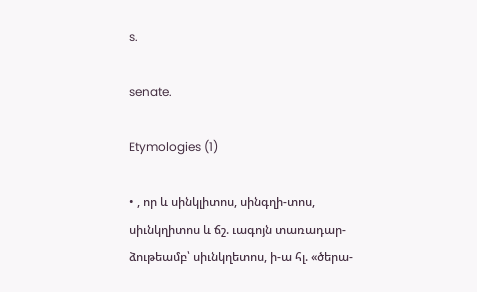s.

senate.

Etymologies (1)

• , որ և սինկլիտոս, սինգղի-տոս, սիւնկղիտոս և ճշ. ւագոյն տառադար-ձութեամբ՝ սիւնկղետոս, ի-ա հլ. «ծերա-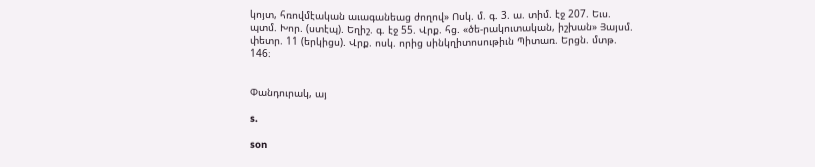կոյտ, հռովմէական աւագանեաց ժողով» Ոսկ. մ. գ. 3. ա. տիմ. էջ 207. Եւս. պտմ. Խոր. (ստէպ). Եղիշ. գ. էջ 55. Վրք. հց. «ծե-րակուտական, իշխան» Յայսմ. փետր. 11 (երկիցս). Վրք. ոսկ. որից սինկղիտոսութիւն Պիտառ. Երցն. մտթ. 146։


Փանդուրակ, այ

s.

son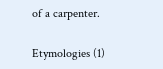of a carpenter.

Etymologies (1)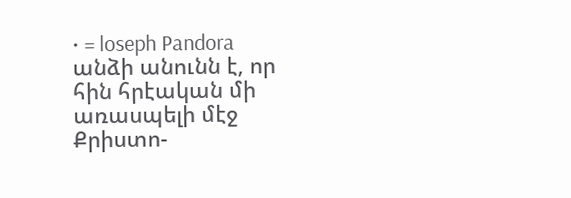• = loseph Pandora անձի անունն է, որ հին հրէական մի առասպելի մէջ Քրիստո-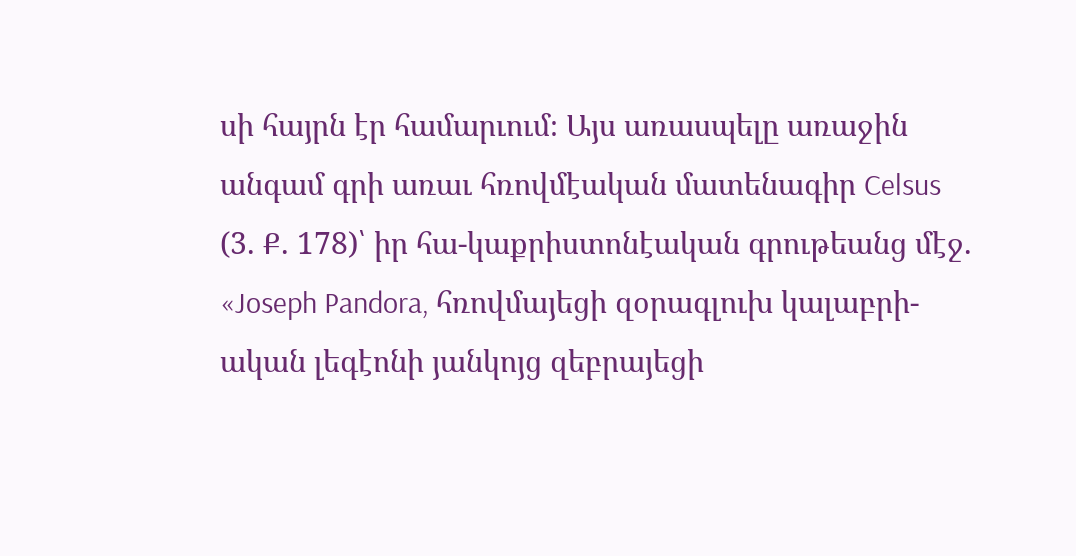սի հայրն էր համարւում։ Այս առասպելը առաջին անգամ գրի առաւ հռովմէական մատենագիր Celsus (3. Ք. 178)՝ իր հա-կաքրիստոնէական գրութեանց մէջ. «Joseph Pandora, հռովմայեցի զօրագլուխ կալաբրի-ական լեգէոնի յանկոյց զեբրայեցի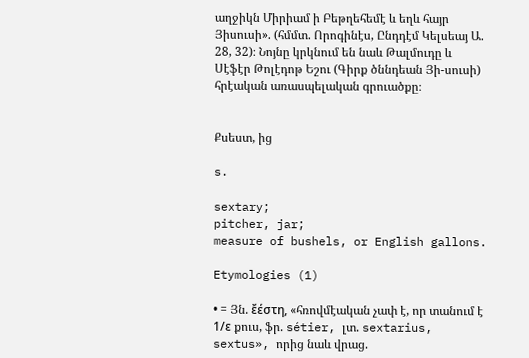աղջիկն Միրիամ ի Բեթղեհեմէ և եղև հայր Յիսուսի». (հմմտ. Որոգինէս, Ընդդէմ Կելսեայ Ա. 28, 32)։ Նոյնը կրկնում են նաև Թալմուդը և Սէֆէր Թոլէդոթ Եշու (Գիրք ծննդեան Յի-սուսի) հրէական առասպելական գրուածքը։


Քսեստ, ից

s.

sextary;
pitcher, jar;
measure of bushels, or English gallons.

Etymologies (1)

• = Յն. ἔέστη, «հռովմէական չափ է, որ տանում է 1/ε քուս, ֆր. sétier, լտ. sextarius, sextus», որից նաև վրաց.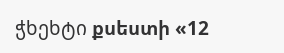ჭხეხტი քսեստի «12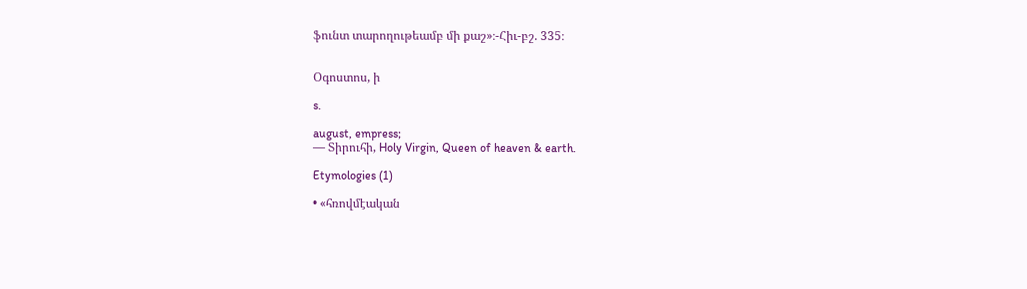ֆունտ տարողութեամբ մի քաշ»։-Հիւ-բշ. 335։


Օգոստոս, ի

s.

august, empress;
— Տիրուհի, Holy Virgin, Queen of heaven & earth.

Etymologies (1)

• «հռովմէական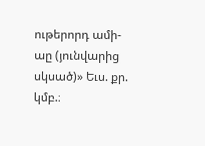ութերորդ ամի-աը (յունվարից սկսած)» Եւս. քր. կմբ.։